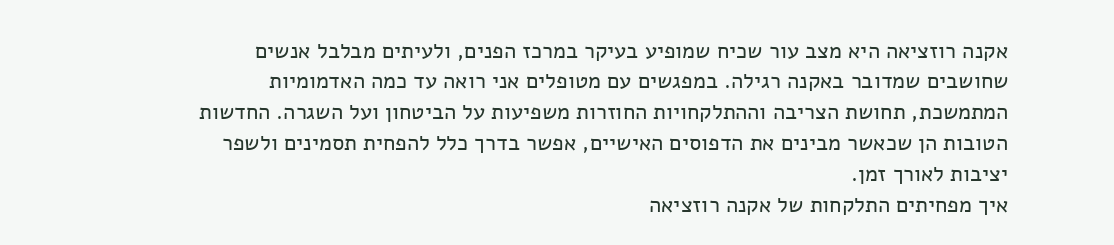אקנה רוזציאה היא מצב עור שכיח שמופיע בעיקר במרכז הפנים, ולעיתים מבלבל אנשים שחושבים שמדובר באקנה רגילה. במפגשים עם מטופלים אני רואה עד כמה האדמומיות המתמשכת, תחושת הצריבה וההתלקחויות החוזרות משפיעות על הביטחון ועל השגרה. החדשות הטובות הן שכאשר מבינים את הדפוסים האישיים, אפשר בדרך כלל להפחית תסמינים ולשפר יציבות לאורך זמן.
איך מפחיתים התלקחות של אקנה רוזציאה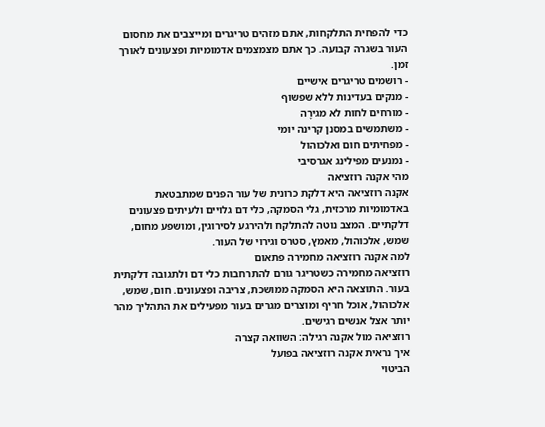כדי להפחית התלקחות, אתם מזהים טריגרים ומייצבים את מחסום העור בשגרה קבועה. כך אתם מצמצמים אדמומיות ופצעונים לאורך זמן.
- רושמים טריגרים אישיים
- מנקים בעדינות ללא שפשוף
- מורחים לחות לא מגירָה
- משתמשים במסנן קרינה יומי
- מפחיתים חום ואלכוהול
- נמנעים מפילינג אגרסיבי
מהי אקנה רוזציאה
אקנה רוזציאה היא דלקת כרונית של עור הפנים שמתבטאת באדמומיות מרכזית, גלי הסמקה, כלי דם גלויים ולעיתים פצעונים דלקתיים. המצב נוטה להתלקח ולהירגע לסירוגין, ומושפע מחום, שמש, אלכוהול, מאמץ, סטרס וגירוי של העור.
למה אקנה רוזציאה מחמירה פתאום
רוזציאה מחמירה כשטריגר גורם להתרחבות כלי דם ולתגובה דלקתית בעור. התוצאה היא הסמקה ממושכת, צריבה ופצעונים. חום, שמש, אלכוהול, אוכל חריף ומוצרים מגרים בעור מפעילים את התהליך מהר יותר אצל אנשים רגישים.
רוזציאה מול אקנה רגילה: השוואה קצרה
איך נראית אקנה רוזציאה בפועל
הביטוי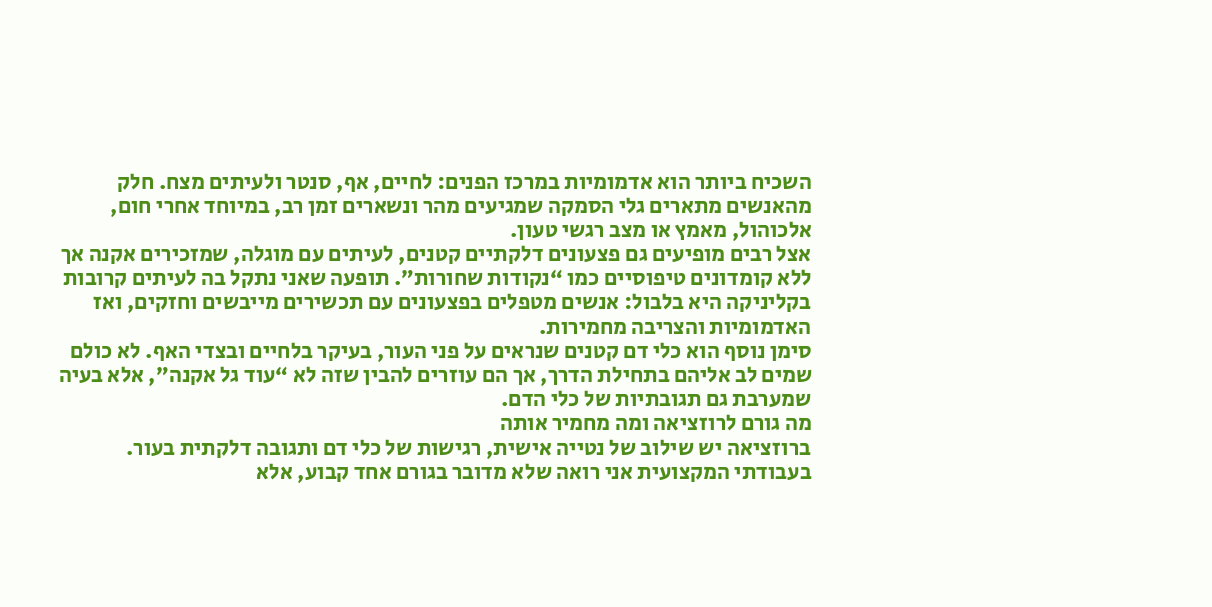השכיח ביותר הוא אדמומיות במרכז הפנים: לחיים, אף, סנטר ולעיתים מצח. חלק מהאנשים מתארים גלי הסמקה שמגיעים מהר ונשארים זמן רב, במיוחד אחרי חום, אלכוהול, מאמץ או מצב רגשי טעון.
אצל רבים מופיעים גם פצעונים דלקתיים קטנים, לעיתים עם מוגלה, שמזכירים אקנה אך ללא קומדונים טיפוסיים כמו “נקודות שחורות”. תופעה שאני נתקל בה לעיתים קרובות בקליניקה היא בלבול: אנשים מטפלים בפצעונים עם תכשירים מייבשים וחזקים, ואז האדמומיות והצריבה מחמירות.
סימן נוסף הוא כלי דם קטנים שנראים על פני העור, בעיקר בלחיים ובצדי האף. לא כולם שמים לב אליהם בתחילת הדרך, אך הם עוזרים להבין שזה לא “עוד גל אקנה”, אלא בעיה שמערבת גם תגובתיות של כלי הדם.
מה גורם לרוזציאה ומה מחמיר אותה
ברוזציאה יש שילוב של נטייה אישית, רגישות של כלי דם ותגובה דלקתית בעור. בעבודתי המקצועית אני רואה שלא מדובר בגורם אחד קבוע, אלא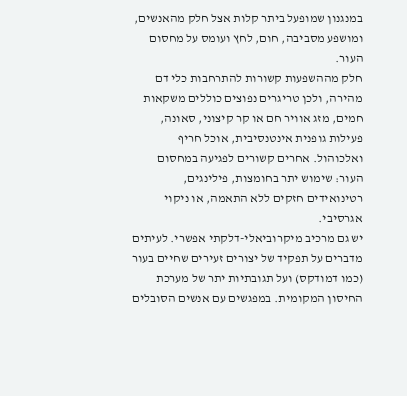במנגנון שמופעל ביתר קלות אצל חלק מהאנשים, ומושפע מסביבה, חום, לחץ ועומס על מחסום העור.
חלק מההשפעות קשורות להתרחבות כלי דם מהירה, ולכן טריגרים נפוצים כוללים משקאות חמים, מזג אוויר חם או קר קיצוני, סאונה, פעילות גופנית אינטנסיבית, אוכל חריף ואלכוהול. אחרים קשורים לפגיעה במחסום העור: שימוש יתר בחומצות, פילינגים, רטינואידים חזקים ללא התאמה, או ניקוי אגרסיבי.
יש גם מרכיב מיקרוביאלי-דלקתי אפשרי. לעיתים מדברים על תפקיד של יצורים זעירים שחיים בעור (כמו דמודקס) ועל תגובתיות יתר של מערכת החיסון המקומית. במפגשים עם אנשים הסובלים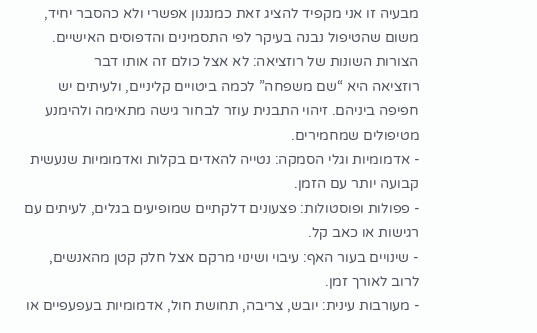מבעיה זו אני מקפיד להציג זאת כמנגנון אפשרי ולא כהסבר יחיד, משום שהטיפול נבנה בעיקר לפי התסמינים והדפוסים האישיים.
הצורות השונות של רוזציאה: לא אצל כולם זה אותו דבר
רוזציאה היא “שם משפחה” לכמה ביטויים קליניים, ולעיתים יש חפיפה ביניהם. זיהוי התבנית עוזר לבחור גישה מתאימה ולהימנע מטיפולים שמחמירים.
- אדמומיות וגלי הסמקה: נטייה להאדים בקלות ואדמומיות שנעשית קבועה יותר עם הזמן.
- פפולות ופוסטולות: פצעונים דלקתיים שמופיעים בגלים, לעיתים עם רגישות או כאב קל.
- שינויים בעור האף: עיבוי ושינוי מרקם אצל חלק קטן מהאנשים, לרוב לאורך זמן.
- מעורבות עינית: יובש, צריבה, תחושת חול, אדמומיות בעפעפיים או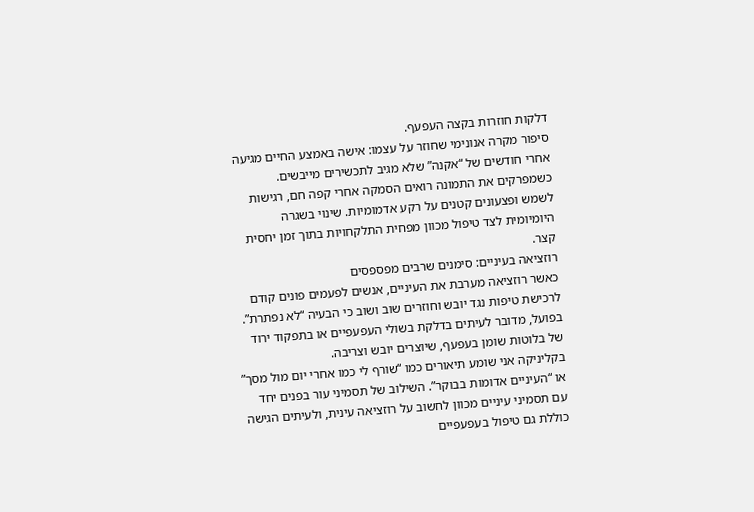דלקות חוזרות בקצה העפעף.
סיפור מקרה אנונימי שחוזר על עצמו: אישה באמצע החיים מגיעה אחרי חודשים של “אקנה” שלא מגיב לתכשירים מייבשים. כשמפרקים את התמונה רואים הסמקה אחרי קפה חם, רגישות לשמש ופצעונים קטנים על רקע אדמומיות. שינוי בשגרה היומיומית לצד טיפול מכוון מפחית התלקחויות בתוך זמן יחסית קצר.
רוזציאה בעיניים: סימנים שרבים מפספסים
כאשר רוזציאה מערבת את העיניים, אנשים לפעמים פונים קודם לרכישת טיפות נגד יובש וחוזרים שוב ושוב כי הבעיה “לא נפתרת”. בפועל, מדובר לעיתים בדלקת בשולי העפעפיים או בתפקוד ירוד של בלוטות שומן בעפעף, שיוצרים יובש וצריבה.
בקליניקה אני שומע תיאורים כמו “שורף לי כמו אחרי יום מול מסך” או “העיניים אדומות בבוקר”. השילוב של תסמיני עור בפנים יחד עם תסמיני עיניים מכוון לחשוב על רוזציאה עינית, ולעיתים הגישה כוללת גם טיפול בעפעפיים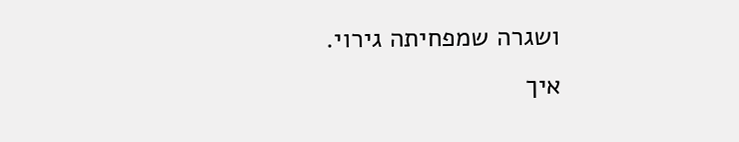ושגרה שמפחיתה גירוי.
איך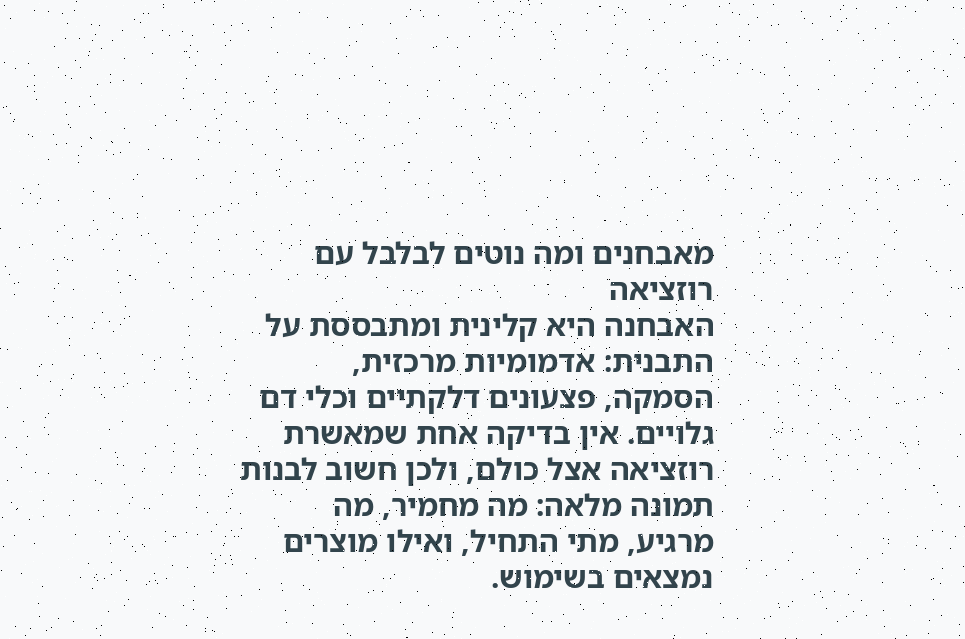מאבחנים ומה נוטים לבלבל עם רוזציאה
האבחנה היא קלינית ומתבססת על התבנית: אדמומיות מרכזית, הסמקה, פצעונים דלקתיים וכלי דם גלויים. אין בדיקה אחת שמאשרת רוזציאה אצל כולם, ולכן חשוב לבנות תמונה מלאה: מה מחמיר, מה מרגיע, מתי התחיל, ואילו מוצרים נמצאים בשימוש.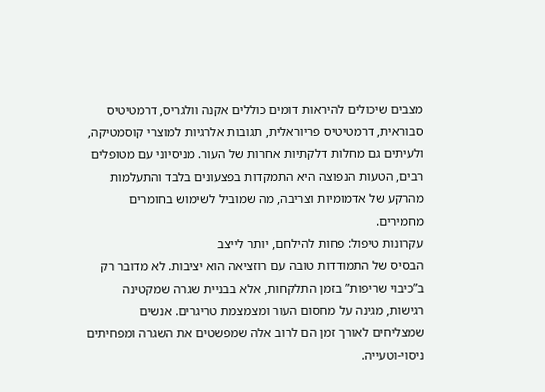מצבים שיכולים להיראות דומים כוללים אקנה וולגריס, דרמטיטיס סבוראית, דרמטיטיס פריוראלית, תגובות אלרגיות למוצרי קוסמטיקה, ולעיתים גם מחלות דלקתיות אחרות של העור. מניסיוני עם מטופלים רבים, הטעות הנפוצה היא התמקדות בפצעונים בלבד והתעלמות מהרקע של אדמומיות וצריבה, מה שמוביל לשימוש בחומרים מחמירים.
עקרונות טיפול: פחות להילחם, יותר לייצב
הבסיס של התמודדות טובה עם רוזציאה הוא יציבות. לא מדובר רק ב”כיבוי שריפות” בזמן התלקחות, אלא בבניית שגרה שמקטינה רגישות, מגינה על מחסום העור ומצמצמת טריגרים. אנשים שמצליחים לאורך זמן הם לרוב אלה שמפשטים את השגרה ומפחיתים ניסוי-וטעייה.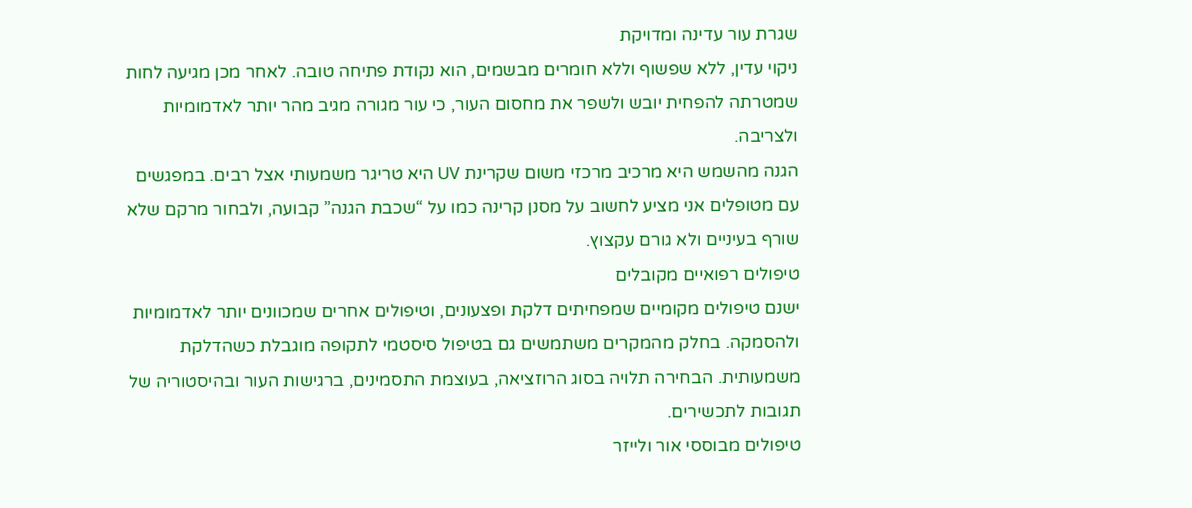שגרת עור עדינה ומדויקת
ניקוי עדין, ללא שפשוף וללא חומרים מבשמים, הוא נקודת פתיחה טובה. לאחר מכן מגיעה לחות שמטרתה להפחית יובש ולשפר את מחסום העור, כי עור מגורה מגיב מהר יותר לאדמומיות ולצריבה.
הגנה מהשמש היא מרכיב מרכזי משום שקרינת UV היא טריגר משמעותי אצל רבים. במפגשים עם מטופלים אני מציע לחשוב על מסנן קרינה כמו על “שכבת הגנה” קבועה, ולבחור מרקם שלא שורף בעיניים ולא גורם עקצוץ.
טיפולים רפואיים מקובלים
ישנם טיפולים מקומיים שמפחיתים דלקת ופצעונים, וטיפולים אחרים שמכוונים יותר לאדמומיות ולהסמקה. בחלק מהמקרים משתמשים גם בטיפול סיסטמי לתקופה מוגבלת כשהדלקת משמעותית. הבחירה תלויה בסוג הרוזציאה, בעוצמת התסמינים, ברגישות העור ובהיסטוריה של תגובות לתכשירים.
טיפולים מבוססי אור ולייזר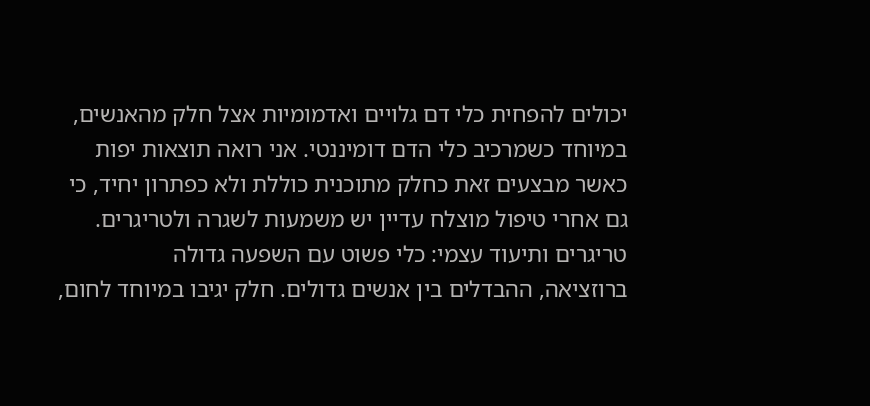יכולים להפחית כלי דם גלויים ואדמומיות אצל חלק מהאנשים, במיוחד כשמרכיב כלי הדם דומיננטי. אני רואה תוצאות יפות כאשר מבצעים זאת כחלק מתוכנית כוללת ולא כפתרון יחיד, כי גם אחרי טיפול מוצלח עדיין יש משמעות לשגרה ולטריגרים.
טריגרים ותיעוד עצמי: כלי פשוט עם השפעה גדולה
ברוזציאה, ההבדלים בין אנשים גדולים. חלק יגיבו במיוחד לחום,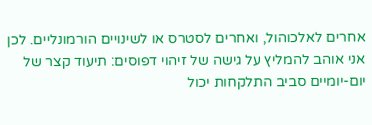אחרים לאלכוהול, ואחרים לסטרס או לשינויים הורמונליים. לכן אני אוהב להמליץ על גישה של זיהוי דפוסים: תיעוד קצר של יום-יומיים סביב התלקחות יכול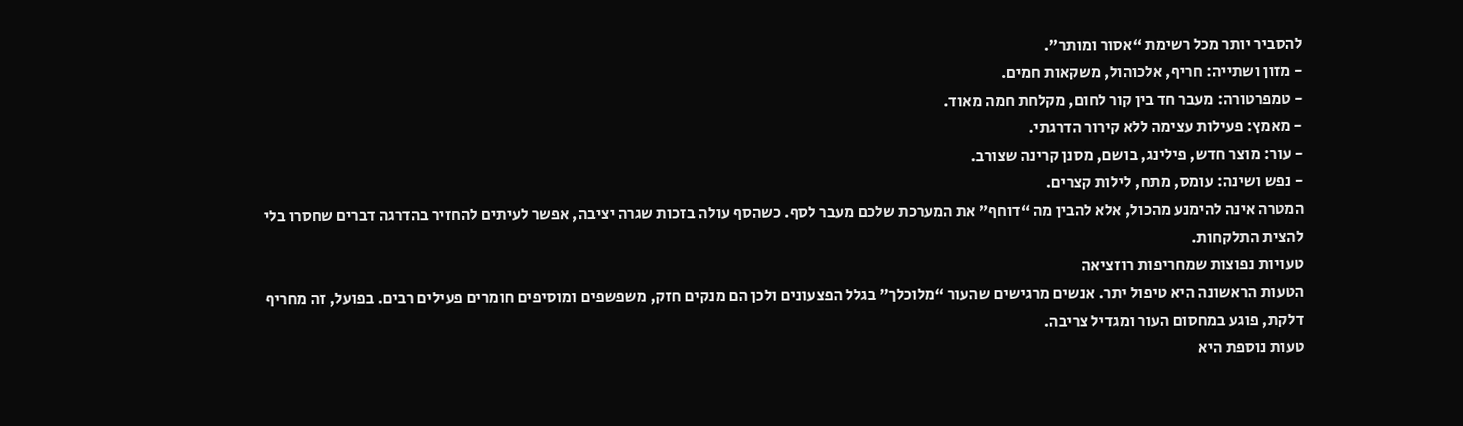להסביר יותר מכל רשימת “אסור ומותר”.
- מזון ושתייה: חריף, אלכוהול, משקאות חמים.
- טמפרטורה: מעבר חד בין קור לחום, מקלחת חמה מאוד.
- מאמץ: פעילות עצימה ללא קירור הדרגתי.
- עור: מוצר חדש, פילינג, בושם, מסנן קרינה שצורב.
- נפש ושינה: עומס, מתח, לילות קצרים.
המטרה אינה להימנע מהכול, אלא להבין מה “דוחף” את המערכת שלכם מעבר לסף. כשהסף עולה בזכות שגרה יציבה, אפשר לעיתים להחזיר בהדרגה דברים שחסרו בלי להצית התלקחות.
טעויות נפוצות שמחריפות רוזציאה
הטעות הראשונה היא טיפול יתר. אנשים מרגישים שהעור “מלוכלך” בגלל הפצעונים ולכן הם מנקים חזק, משפשפים ומוסיפים חומרים פעילים רבים. בפועל, זה מחריף דלקת, פוגע במחסום העור ומגדיל צריבה.
טעות נוספת היא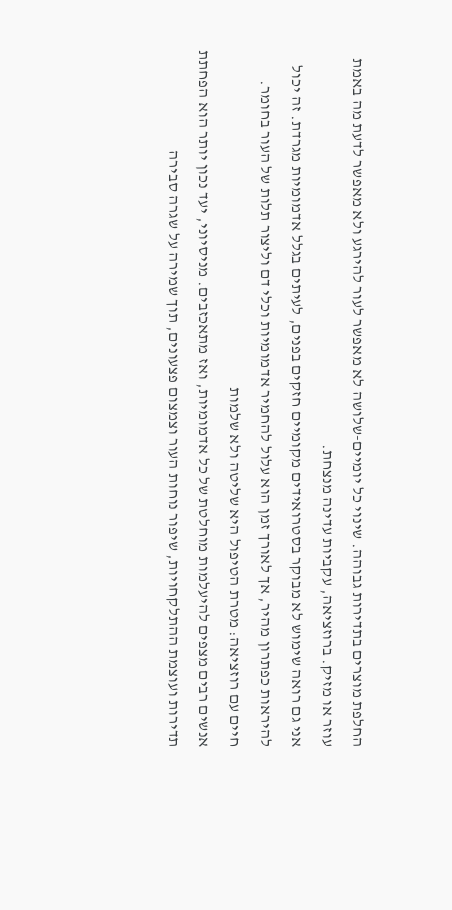החלפת מוצרים בתדירות גבוהה. שינוי כל יומיים-שלושה לא מאפשר לעור להירגע ולא מאפשר לדעת מה באמת עוזר או מזיק. ברוזציאה, עקביות עדינה מנצחת.
אני גם רואה שימוש לא מבוקר בסטרואידים מקומיים חזקים בפנים, לעיתים בגלל אדמומיות מגרדת. זה יכול להיראות כפתרון מהיר, אך לאורך זמן הוא עלול להחמיר אדמומיות וכלי דם וליצור תלות של העור בחומר.
חיים עם רוזציאה: מטרת הטיפול היא שליטה ולא שלמות
אנשים רבים מצפים להיעלמות מוחלטת של כל אדמומיות, ואז מתאכזבים. מניסיוני, יעד נכון יותר הוא הפחתת תדירות ועוצמת ההתלקחויות, שיפור נוחות העור וצמצום פצעונים, תוך שמירה על שגרה סבירה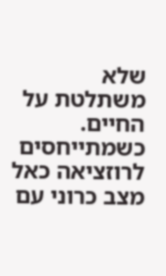שלא משתלטת על החיים.
כשמתייחסים לרוזציאה כאל מצב כרוני עם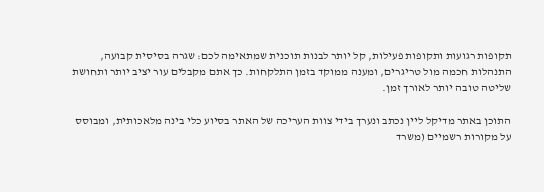תקופות רגועות ותקופות פעילות, קל יותר לבנות תוכנית שמתאימה לכם: שגרה בסיסית קבועה, התנהלות חכמה מול טריגרים, ומענה ממוקד בזמן התלקחות. כך אתם מקבלים עור יציב יותר ותחושת שליטה טובה יותר לאורך זמן.

התוכן באתר מדיקל ליין נכתב ונערך בידי צוות העריכה של האתר בסיוע כלי בינה מלאכותית, ומבוסס על מקורות רשמיים (משרד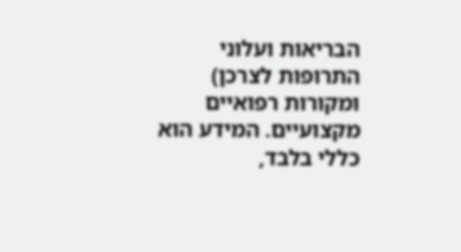הבריאות ועלוני התרופות לצרכן) ומקורות רפואיים מקצועיים. המידע הוא כללי בלבד,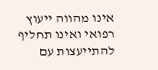אינו מהווה ייעוץ רפואי ואינו תחליף להתייעצות עם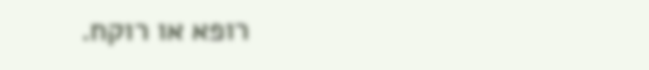רופא או רוקח.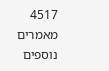4517 מאמרים נוספים